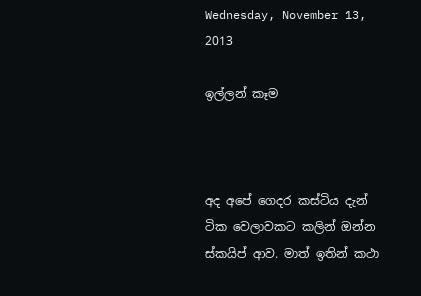Wednesday, November 13, 2013

ඉල්ලන් කෑම



අද අපේ ගෙදර කස්ටිය දැන් ටික වෙලාවකට කලින් ඔන්න ස්කයිප් ආව. මාත් ඉතින් කථා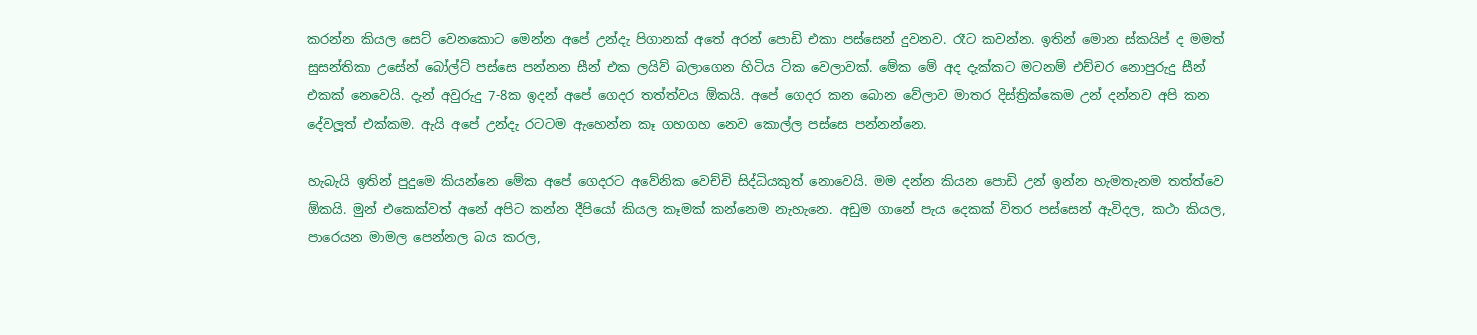කරන්න කියල සෙට් වෙනකොට මෙන්න අපේ උන්දැ පිගානක් අතේ අරන් පොඩි එකා පස්සෙන් දුවනව. රෑට කවන්න. ඉතින් මොන ස්කයිප් ද මමත් සුසන්තිකා උසේන් බෝල්ට් පස්සෙ පන්නන සීන් එක ලයිව් බලාගෙන හිටිය ටික වෙලාවක්. මේක මේ අද දැක්කට මටනම් එච්චර නොපුරුදු සීන් එකක් නෙවෙයි. දැන් අවුරුදු 7-8ක ඉදන් අපේ ගෙදර තත්ත්වය ඕකයි. අපේ ගෙදර කන බොන වේලාව මාතර දිස්ත්‍රික්කෙම උන් දන්නව අපි කන දේවලූත් එක්කම. ඇයි අපේ උන්දැ රටටම ඇහෙන්න කෑ ගහගහ නෙව කොල්ල පස්සෙ පන්නන්නෙ.

හැබැයි ඉතින් පුදුමෙ කියන්නෙ මේක අපේ ගෙදරට අවේනික වෙච්චි සිද්ධියකුත් නොවෙයි. මම දන්න කියන පොඩි උන් ඉන්න හැමතැනම තත්ත්වෙ ඕකයි. මුන් එකෙක්වත් අනේ අපිට කන්න දීපියෝ කියල කෑමක් කන්නෙම නැහැනෙ. අඩුම ගානේ පැය දෙකක් විතර පස්සෙන් ඇවිදල, කථා කියල, පාරෙයන මාමල පෙන්නල බය කරල,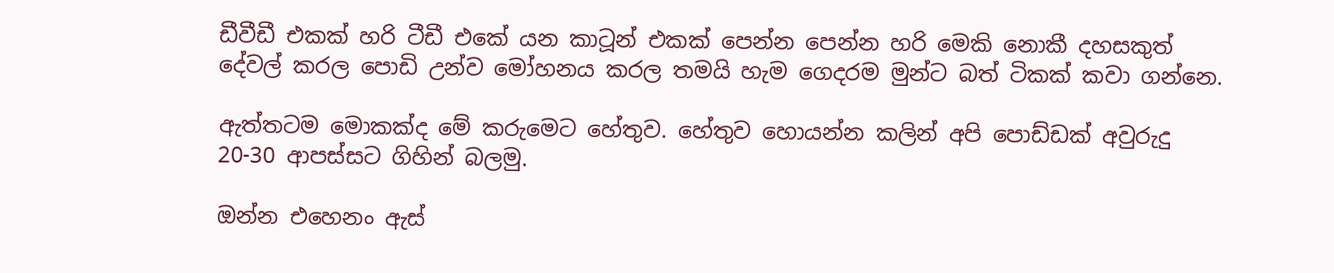ඩීවීඩී එකක් හරි ටීඩී එකේ යන කාටූන් එකක් පෙන්න පෙන්න හරි මෙකි නොකී දහසකුත් දේවල් කරල පොඩි උන්ව මෝහනය කරල තමයි හැම ගෙදරම මුන්ට බත් ටිකක් කවා ගන්නෙ.

ඇත්තටම මොකක්ද මේ කරුමෙට හේතුව. හේතුව හොයන්න කලින් අපි පොඩ්ඩක් අවුරුදු 20-30 ආපස්සට ගිහින් බලමු.

ඔන්න එහෙනං ඇස්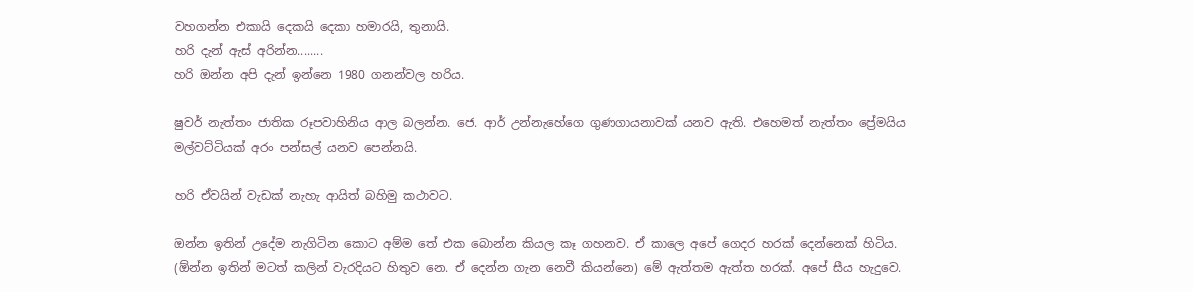වහගන්න එකායි දෙකයි දෙකා හමාරයි, තුනායි.
හරි දැන් ඇස් අරින්න........
හරි ඔන්න අපි දැන් ඉන්නෙ 1980 ගනන්වල හරිය.

ෂුවර් නැත්තං ජාතික රූපවාහිනිය ආල බලන්න. ජෙ. ආර් උන්නැහේගෙ ගුණගායනාවක් යනව ඇති. එහෙමත් නැත්තං ප්‍රේමයිය මල්වට්ටියක් අරං පන්සල් යනව පෙන්නයි.

හරි ඒවයින් වැඩක් නැහැ ආයිත් බහිමු කථාවට.

ඔන්න ඉතින් උදේම නැගිටින කොට අම්ම තේ එක බොන්න කියල කෑ ගහනව. ඒ කාලෙ අපේ ගෙදර හරක් දෙන්නෙක් හිටිය. (ඕන්න ඉතින් මටත් කලින් වැරදියට හිතුව නෙ. ඒ දෙන්න ගැන නෙවී කියන්නෙ) මේ ඇත්තම ඇත්ත හරක්. අපේ සීය හැදුවෙ.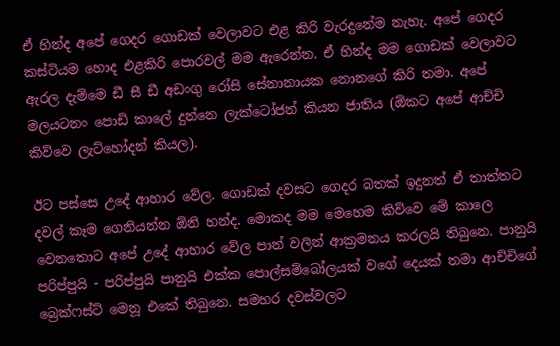ඒ හින්ද අපේ ගෙදර ගොඩක් වෙලාවට එළ කිරි වැරදුනේම නැහැ. අපේ ගෙදර කස්ටියම හොද එළකිරි පොරවල් මම ඇරෙන්න. ඒ හින්ද මම ගොඩක් වෙලාවට ඇරල දැම්මෙ ඩී සී ඩී අඩංගු රෝසි සේනානායක නොනගේ කිරි තමා. අපේ මලයටනං පොඩි කාලේ දුන්නෙ ලැක්ටෝජන් කියන ජාතිය (ඕකට අපේ ආච්චි කිව්වෙ ලැට්හෝදන් කියල).

ඊට පස්සෙ උදේ ආහාර වේල. ගොඩක් දවසට ගෙදර බතක් ඉදුනත් ඒ තාත්තට දවල් කෑම ගෙනියන්න ඕනි හන්ද. මොකද මම මෙහෙම කිව්වෙ මේ කාලෙ වෙනතොට අපේ උදේ ආහාර වේල පාන් වලින් ආක්‍රමනය කරලයි තිබුනෙ. පානුයි පරිප්පුයි - පරිප්පුයි පානුයි එක්ක පොල්සම්බෝලයක් වගේ දෙයක් තමා ආච්චිගේ බ්‍රෙක්ෆස්ට් මෙනූ එකේ තිබුනෙ. සමහර දවස්වලට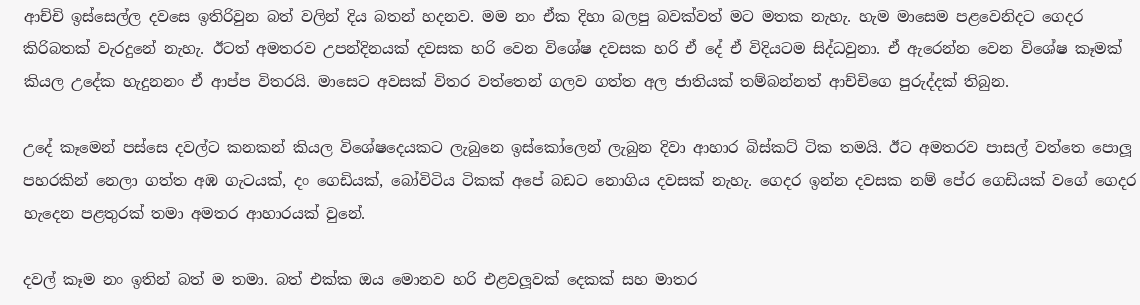ආච්චි ඉස්සෙල්ල දවසෙ ඉතිරිවුන බත් වලින් දිය බතන් හදනව. මම නං ඒක දිහා බලපු බවක්වත් මට මතක නැහැ. හැම මාසෙම පළවෙනිදට ගෙදර කිරිබතක් වැරදුනේ නැහැ. ඊටත් අමතරව උපන්දිනයක් දවසක හරි වෙන විශේෂ දවසක හරි ඒ දේ ඒ විදියටම සිද්ධවුනා. ඒ ඇරෙන්න වෙන විශේෂ කෑමක් කියල උදේක හැදුනනං ඒ ආප්ප විතරයි. මාසෙට අවසක් විතර වත්තෙන් ගලව ගත්ත අල ජාතියක් තම්බන්නත් ආච්චිගෙ පුරුද්දක් තිබුන.

උදේ කෑමෙන් පස්සෙ දවල්ට කනකන් කියල විශේෂදෙයකට ලැබුනෙ ඉස්කෝලෙන් ලැබුන දිවා ආහාර බිස්කට් ටික තමයි. ඊට අමතරව පාසල් වත්තෙ පොලූ පහරකින් නෙලා ගත්ත අඹ ගැටයක්, දං ගෙඩියක්, බෝවිටිය ටිකක් අපේ බඩට නොගිය දවසක් නැහැ. ගෙදර ඉන්න දවසක නම් පේර ගෙඩියක් වගේ ගෙදර හැදෙන පළතුරක් තමා අමතර ආහාරයක් වුනේ.

දවල් කෑම නං ඉතින් බත් ම තමා. බත් එක්ක ඔය මොනව හරි එළවලූවක් දෙකක් සහ මාතර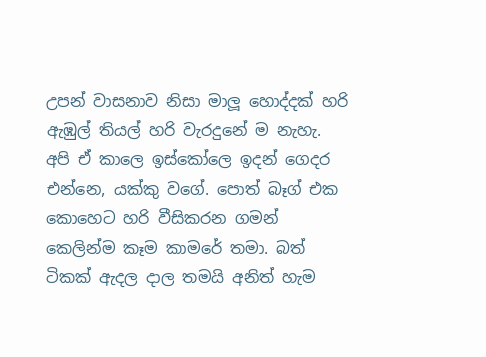උපන් වාසනාව නිසා මාලූ හොද්දක් හරි ඇඹුල් තියල් හරි වැරදුනේ ම නැහැ. අපි ඒ කාලෙ ඉස්කෝලෙ ඉදන් ගෙදර එන්නෙ, යක්කු වගේ. පොත් බෑග් එක කොහෙට හරි වීසිකරන ගමන් කෙලින්ම කෑම කාමරේ තමා. බත් ටිකක් ඇදල දාල තමයි අනිත් හැම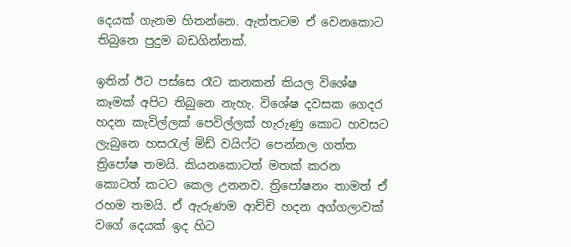දෙයක් ගැනම හිතන්නෙ. ඇත්තටම ඒ වෙනකොට තිබුනෙ පුදුම බඩගින්නක්.

ඉතින් ඊට පස්සෙ රෑට කනකන් කියල විශේෂ කෑමක් අපිට තිබුනෙ නැහැ. විශේෂ දවසක ගෙදර හදන කැවිල්ලක් පෙවිල්ලක් හැරුණු කොට හවසට ලැබුනෙ හසරැල් මිඩ් වයිෆ්ට පෙන්නල ගත්ත ත්‍රිපෝෂ තමයි. කියනකොටත් මතක් කරන කොටත් කටට කෙල උනනව. ත්‍රිපෝෂනං තාමත් ඒ රහම තමයි. ඒ ඇරුණම ආච්චි හදන අග්ගලාවක් වගේ දෙයක් ඉද හිට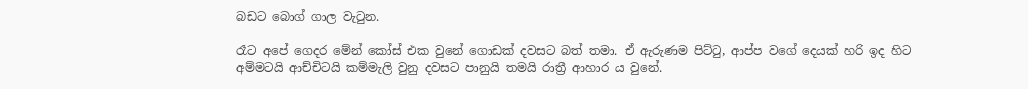බඩට බොග් ගාල වැටුන.

රෑට අපේ ගෙදර මේන් කෝස් එක වුනේ ගොඩක් දවසට බත් තමා. ඒ ඇරුණම පිට්ටු, ආප්ප වගේ දෙයක් හරි ඉද හිට අම්මටයි ආච්චිටයි කම්මැලි වුනු දවසට පානුයි තමයි රාත්‍රී ආහාර ය වුනේ.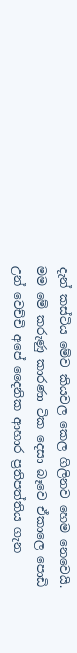දැන් කස්ටිය මේව කියවල කෙල ගිලිනව හෙම නෙවෙයි. මම මේ කරුණු කාරණා ටික දෙසා බෑවෙ ඒකාලෙ පොඩි උන් වෙච්චි අපේ දෛනික ආහාර ප්‍රතිපත්තිය ගැන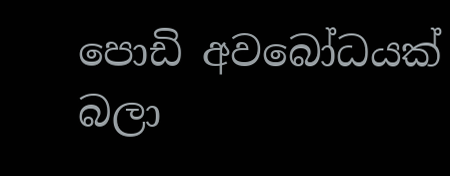පොඩි අවබෝධයක් බලා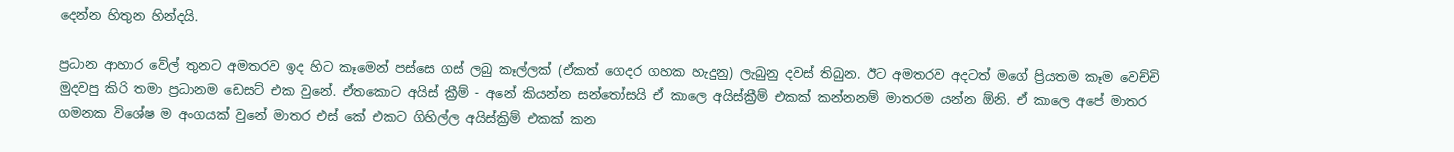දෙන්න හිතුන හින්දයි.

ප්‍රධාන ආහාර වේල් තුනට අමතරව ඉද හිට කෑමෙන් පස්සෙ ගස් ලබු කෑල්ලක් (ඒකත් ගෙදර ගහක හැදුනු) ලැබුනු දවස් තිබුන. ඊට අමතරව අදටත් මගේ ප්‍රියතම කෑම වෙච්චි මුදවපු කිරි තමා ප්‍රධානම ඩෙසට් එක වුනේ. ඒතකොට අයිස් ක්‍රීම් - අනේ කියන්න සන්තෝසයි ඒ කාලෙ අයිස්ක්‍රීම් එකක් කන්නනම් මාතරම යන්න ඕනි. ඒ කාලෙ අපේ මාතර ගමනක විශේෂ ම අංගයක් වුනේ මාතර එස් කේ එකට ගිහිල්ල අයිස්ක්‍රිම් එකක් කන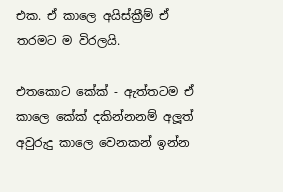එක. ඒ කාලෙ අයිස්ක්‍රීම් ඒ තරමට ම විරලයි.

එතකොට කේක් - ඇත්තටම ඒ කාලෙ කේක් දකින්නනම් අලූත් අවුරුදු කාලෙ වෙනකන් ඉන්න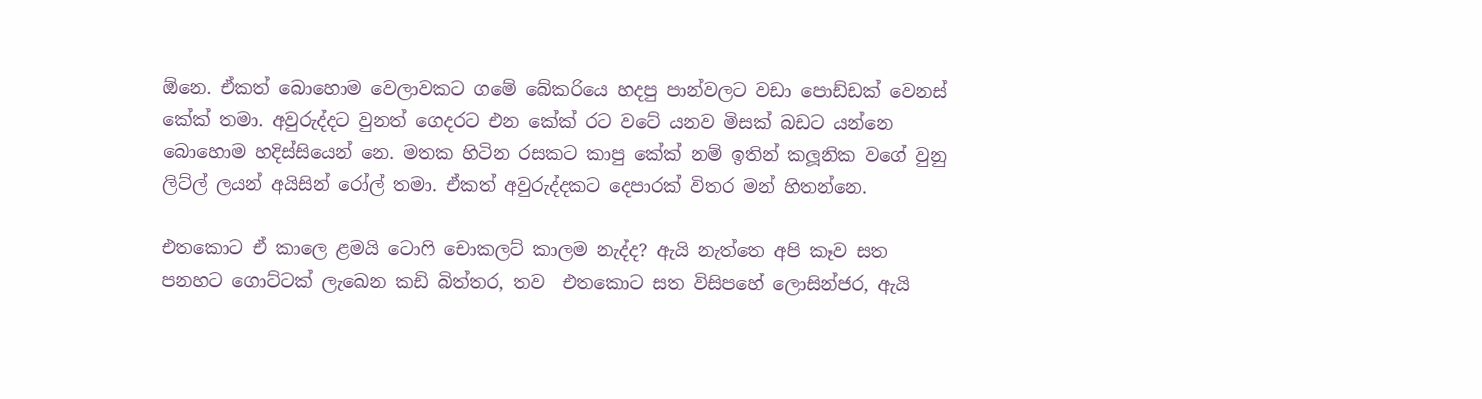ඕනෙ. ඒකත් බොහොම වෙලාවකට ගමේ බේකරියෙ හදපු පාන්වලට වඩා පොඩ්ඩක් වෙනස් කේක් තමා. අවුරුද්දට වුනත් ගෙදරට එන කේක් රට වටේ යනව මිසක් බඩට යන්නෙ බොහොම හදිස්සියෙන් නෙ. මතක හිටින රසකට කාපු කේක් නම් ඉතින් කලූනික වගේ වුනු ලිට්ල් ලයන් අයිසින් රෝල් තමා. ඒකත් අවුරුද්දකට දෙපාරක් විතර මන් හිතන්නෙ.

එතකොට ඒ කාලෙ ළමයි ටොෆි චොකලට් කාලම නැද්ද? ඇයි නැත්තෙ අපි කෑව සත පනහට ගොට්ටක් ලැඛෙන කඩි බිත්තර, තව  එතකොට සත විසිපහේ ලොසින්ජර, ඇයි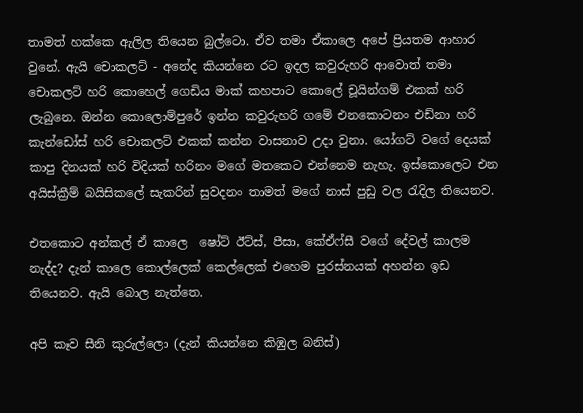තාමත් හක්කෙ ඇලිල තියෙන බුල්ටො. ඒව තමා ඒකාලෙ අපේ ප්‍රියතම ආහාර වුනේ. ඇයි චොකලට් - අනේද කියන්නෙ රට ඉදල කවුරුහරි ආවොත් තමා චොකලට් හරි කොහෙල් ගෙඩිය මාක් කහපාට කොලේ චූයින්ගම් එකක් හරි ලැබුනෙ. ඔන්න කොලොම්පුරේ ඉන්න කවුරුහරි ගමේ එනකොටනං එඩ්නා හරි කැන්ඩෝස් හරි චොකලට් එකක් කන්න වාසනාව උදා වුනා. යෝගට් වගේ දෙයක් කාපු දිනයක් හරි විදියක් හරිනං මගේ මතකෙට එන්නෙම නැහැ. ඉස්කොලෙට එන අයිස්ක්‍රීම් බයිසිකලේ සැකරින් සුවදනං තාමත් මගේ නාස් පුඩු වල රැදිල තියෙනව.

එතකොට අන්කල් ඒ කාලෙ  ෂෝට් ඊට්ස්, පීසා, කේඒෆ්සී වගේ දේවල් කාලම නැද්ද? දැන් කාලෙ කොල්ලෙක් කෙල්ලෙක් එහෙම පුරස්නයක් අහන්න ඉඩ තියෙනව. ඇයි බොල නැත්තෙ.

අපි කෑව සීනි කුරුල්ලො (දැන් කියන්නෙ කිඹුල බනිස්)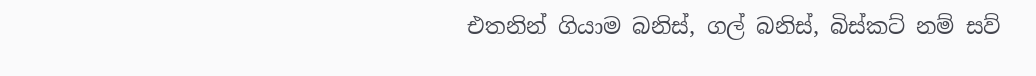එතනින් ගියාම බනිස්, ගල් බනිස්, බිස්කට් නම් සව්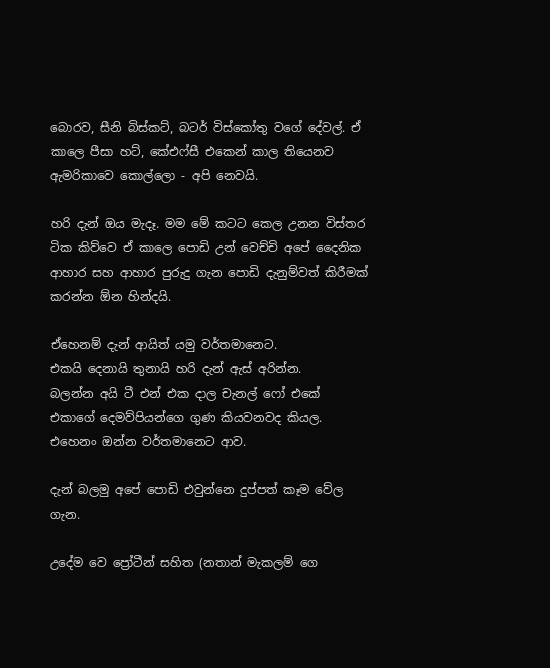බොරව, සීනි බිස්කට්, බටර් විස්කෝතු වගේ දේවල්. ඒ කාලෙ පීසා හට්, කේඑෆ්සී එකෙන් කාල තියෙනව ඇමරිකාවෙ කොල්ලො - අපි නෙවයි.

හරි දැන් ඔය මැදෑ. මම මේ කටට කෙල උනන විස්තර ටික කිව්වෙ ඒ කාලෙ පොඩි උන් වෙච්චි අපේ දෛනික ආහාර සහ ආහාර පුරුදු ගැන පොඩි දැනුම්වත් කිරීමක් කරන්න ඕන හින්දයි.

ඒහෙනම් දැන් ආයිත් යමු වර්තමානෙට.
එකයි දෙනායි තුනායි හරි දැන් ඇස් අරින්න.
බලන්න අයි ටී එන් එක දාල චැනල් ෆෝ එකේ එකාගේ දෙමව්පියන්ගෙ ගුණ කියවනවද කියල. එහෙනං ඔන්න වර්තමානෙට ආව.

දැන් බලමු අපේ පොඩි එවුන්නෙ දුප්පත් කෑම වේල ගැන.

උදේම වෙ ප්‍රෝටීන් සහිත (නතාන් මැකලම් ගෙ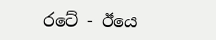රටේ - ඊයෙ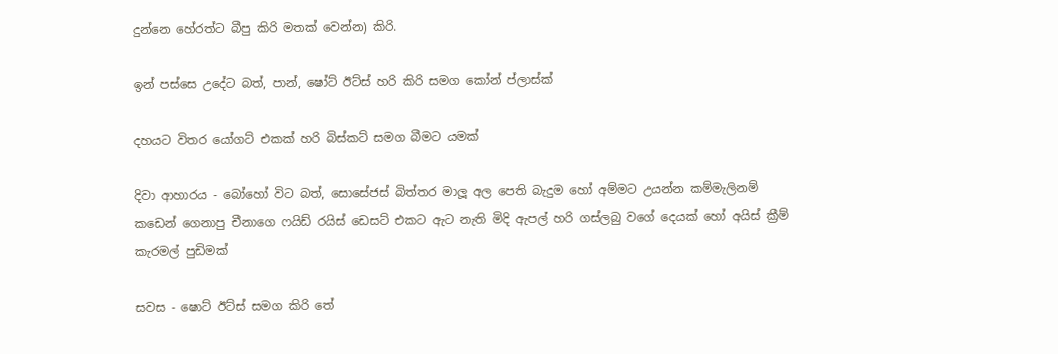දුන්නෙ හේරත්ට බීපු කිරි මතක් වෙන්න) කිරි.

ඉන් පස්සෙ උදේට බත්, පාන්, ෂෝට් ඊට්ස් හරි කිරි සමග කෝන් ප්ලාස්ක්

දහයට විතර යෝගට් එකක් හරි බිස්කට් සමග බීමට යමක්

දිවා ආහාරය - බෝහෝ විට බත්, සොසේජස් බිත්තර මාලූ අල පෙති බැදුම හෝ අම්මට උයන්න කම්මැලිනම් කඩෙන් ගෙනාපු චීනාගෙ ෆයිඩ් රයිස් ඩෙසට් එකට ඇට නැති මිදි ඇපල් හරි ගස්ලබු වගේ දෙයක් හෝ අයිස් ක්‍රීම් කැරමල් පුඩිමක්

සවස - ෂොට් ඊට්ස් සමග කිරි තේ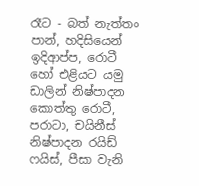රෑට - බත් නැත්තං පාන්, හදිසියෙන් ඉදිආප්ප, රොටී හෝ එළියට යමු ඩාලින් නිෂ්පාදන කොත්තු රොටී, පරාටා, චයිනීස් නිෂ්පාදන රයිඩ් ෆයිස්, පීසා වැනි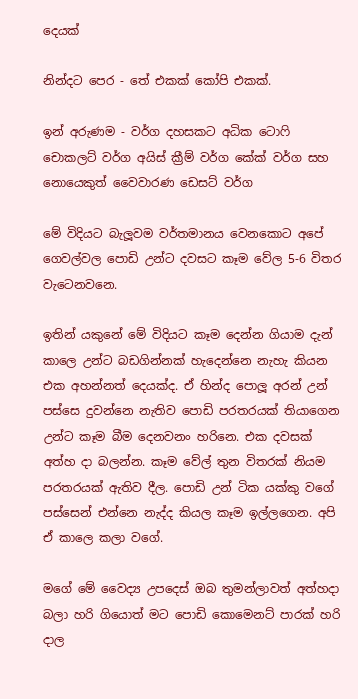දෙයක්

නින්දට පෙර - තේ එකක් කෝපි එකක්.

ඉන් අරුණම - වර්ග දහසකට අධික ටොෆි චොකලට් වර්ග අයිස් ක්‍රීම් වර්ග කේක් වර්ග සහ නොයෙකුත් වෛවාරණ ඩෙසට් වර්ග

මේ විදියට බැලූවම වර්තමානය වෙනකොට අපේ ගෙවල්වල පොඩි උන්ට දවසට කෑම වේල 5-6 විතර වැටෙනවනෙ.

ඉතින් යකුනේ මේ විදියට කෑම දෙන්න ගියාම දැන් කාලෙ උන්ට බඩගින්නක් හැදෙන්නෙ නැහැ කියන එක අහන්නත් දෙයක්ද. ඒ හින්ද පොලූ අරන් උන් පස්සෙ දුවන්නෙ නැතිව පොඩි පරතරයක් තියාගෙන උන්ට කෑම බීම දෙනවනං හරිනෙ. එක දවසක් අත්හ දා බලන්න. කෑම වේල් තුන විතරක් නියම පරතරයක් ඇතිව දීල. පොඩි උන් ටික යක්කු වගේ පස්සෙන් එන්නෙ නැද්ද කියල කෑම ඉල්ලගෙන. අපි ඒ කාලෙ කලා වගේ.

මගේ මේ වෛද්‍ය උපදෙස් ඔබ තුමන්ලාවත් අත්හදා බලා හරි ගියොත් මට පොඩි කොමෙනට් පාරක් හරි දාල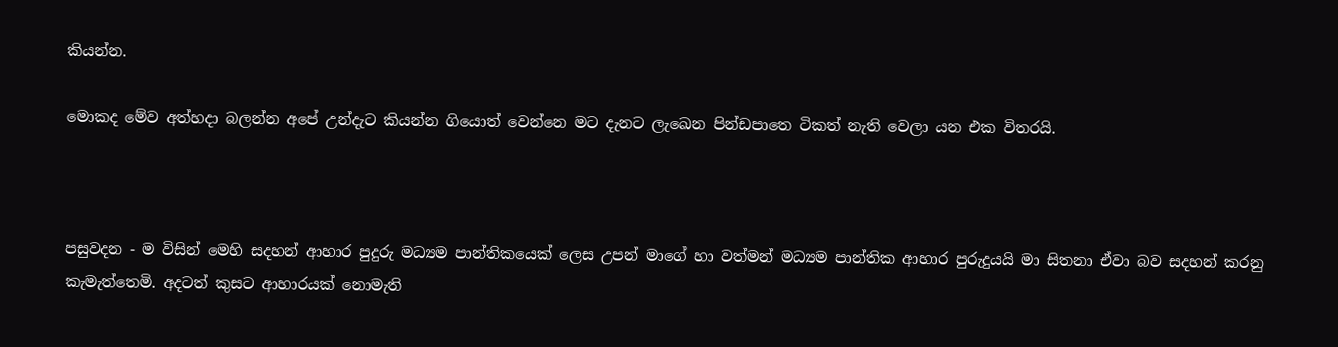කියන්න.

මොකද මේව අත්හදා බලන්න අපේ උන්දැට කියන්න ගියොත් වෙන්නෙ මට දැනට ලැඛෙන පින්ඩපාතෙ ටිකත් නැති වෙලා යන එක විතරයි.



පසුවදන - ම විසින් මෙහි සදහන් ආහාර පුදුරු මධ්‍යම පාන්තිකයෙක් ලෙස උපන් මාගේ හා වත්මන් මධ්‍යම පාන්තික ආහාර පුරුදුයයි මා සිතනා ඒවා බව සදහන් කරනු කැමැත්තෙමි. අදටත් කුසට ආහාරයක් නොමැති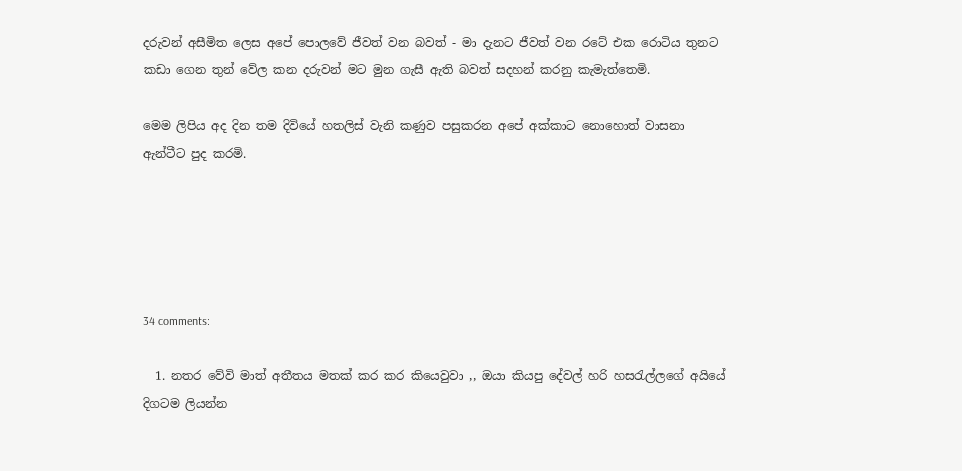දරුවන් අසීමිත ලෙස අපේ පොලවේ ජීවත් වන බවත් - මා දැනට ජීවත් වන රටේ එක රොටිය තුනට කඩා ගෙන තුන් වේල කන දරුවන් මට මුන ගැසී ඇති බවත් සදහන් කරනු කැමැත්තෙමි.

මෙම ලිපිය අද දින තම දිවියේ හතලිස් වැනි කණුව පසුකරන අපේ අක්කාට නොහොත් වාසනා ඇන්ටීට පුද කරමි.





34 comments:

  1. නතර වේවි මාත් අතීතය මතක් කර කර කියෙවුවා ,, ඔයා කියපු දේවල් හරි හසරැල්ලගේ අයියේ දිගටම ලියන්න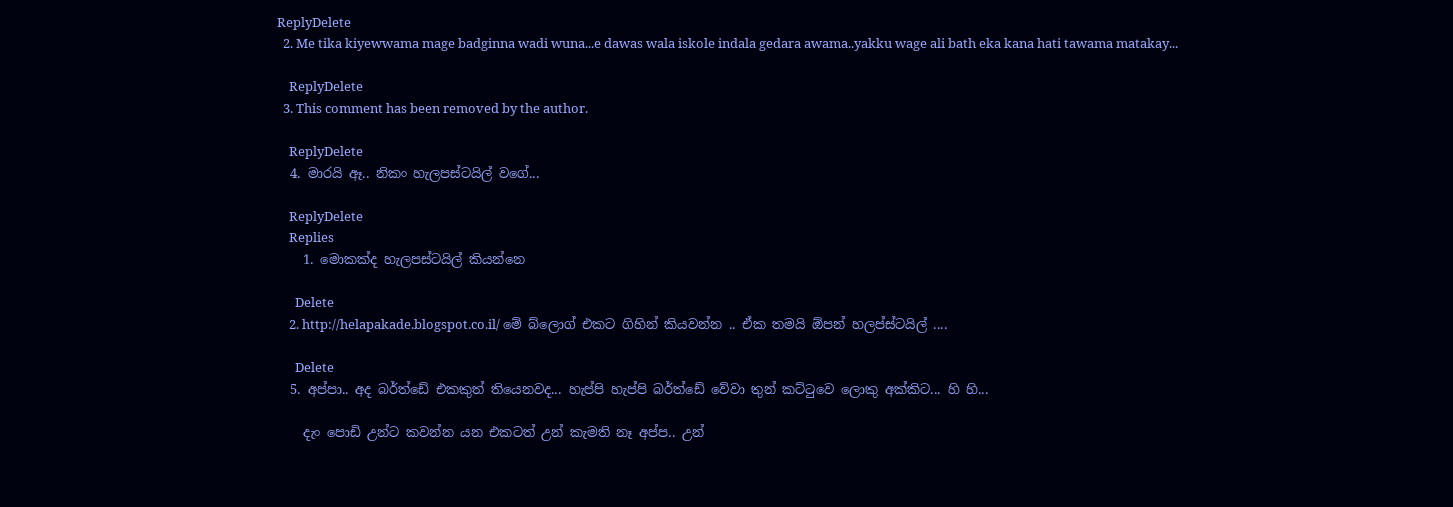ReplyDelete
  2. Me tika kiyewwama mage badginna wadi wuna...e dawas wala iskole indala gedara awama..yakku wage ali bath eka kana hati tawama matakay...

    ReplyDelete
  3. This comment has been removed by the author.

    ReplyDelete
  4. මාරයි ඈ.. නිකං හැලපස්ටයිල් වගේ...

    ReplyDelete
    Replies
    1. මොකක්ද හැලපස්ටයිල් කියන්නෙ

      Delete
    2. http://helapakade.blogspot.co.il/ මේ බ්ලොග් එකට ගිහින් කියවන්න .. ඒක තමයි ඕපන් හලප්ස්ටයිල් ....

      Delete
  5. අප්පා.. අද බර්ත්ඩේ එකකුත් තියෙනවද... හැප්පි හැප්පි බර්ත්ඩේ වේවා තුන් කට්ටුවෙ ලොකු අක්කිට... හි හි...

    දැං පොඩි උන්ට කවන්න යන එකටත් උන් කැමති නෑ අප්ප.. උන්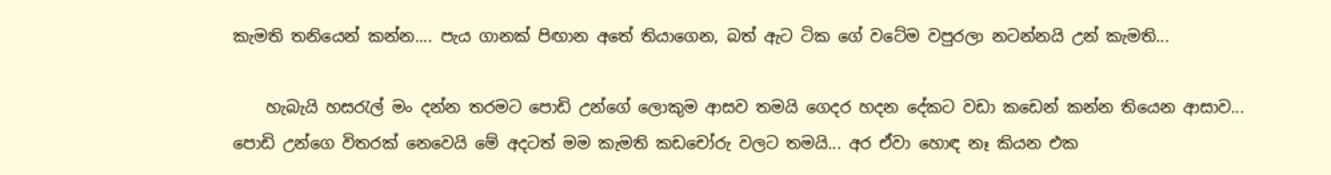කැමති තනියෙන් කන්න.... පැය ගානක් පිඟාන අතේ තියාගෙන, බත් ඇට ටික ගේ වටේම වපුරලා නටන්නයි උන් කැමති...

    හැබැයි හසරැල් මං දන්න තරමට පොඩි උන්ගේ ලොකුම ආසව තමයි ගෙදර හදන දේකට වඩා කඩෙන් කන්න තියෙන ආසාව... පොඩි උන්ගෙ විතරක් නෙවෙයි මේ අදටත් මම කැමති කඩචෝරු වලට තමයි... අර ඒවා හොඳ නෑ කියන එක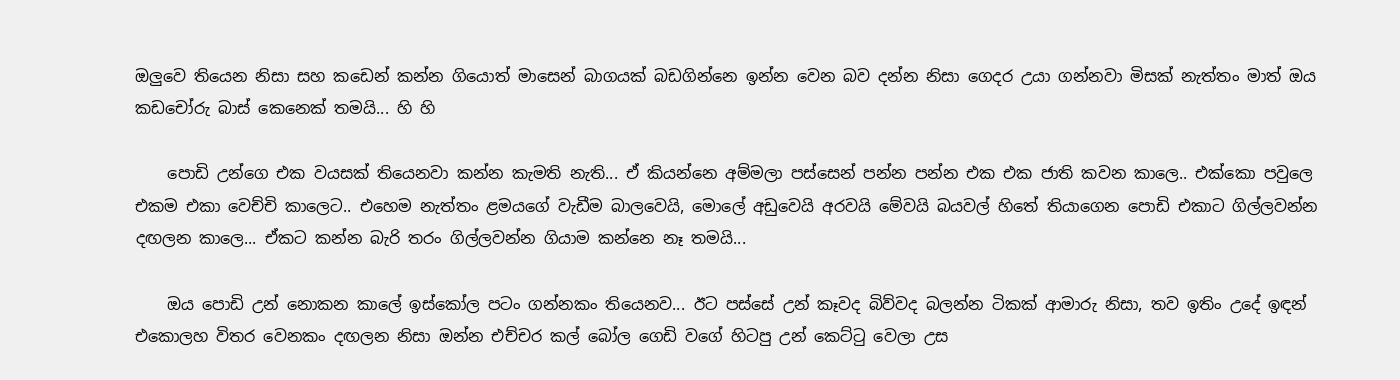ඔලුවෙ තියෙන නිසා සහ කඩෙන් කන්න ගියොත් මාසෙන් බාගයක් බඩගින්නෙ ඉන්න වෙන බව දන්න නිසා ගෙදර උයා ගන්නවා මිසක් නැත්තං මාත් ඔය කඩචෝරු බාස් කෙනෙක් තමයි... හි හි

    පොඩි උන්ගෙ එක වයසක් තියෙනවා කන්න කැමති නැති... ඒ කියන්නෙ අම්මලා පස්සෙන් පන්න පන්න එක එක ජාති කවන කාලෙ.. එක්කො පවුලෙ එකම එකා වෙච්චි කාලෙට.. එහෙම නැත්තං ළමයගේ වැඩීම බාලවෙයි, මොලේ අඩුවෙයි අරවයි මේවයි බයවල් හිතේ තියාගෙන පොඩි එකාට ගිල්ලවන්න දඟලන කාලෙ... ඒකට කන්න බැරි තරං ගිල්ලවන්න ගියාම කන්නෙ නෑ තමයි...

    ඔය පොඩි උන් නොකන කාලේ ඉස්කෝල පටං ගන්නකං තියෙනව... ඊට පස්සේ උන් කෑවද බිව්වද බලන්න ටිකක් ආමාරු නිසා, තව ඉතිං උදේ ඉඳන් එකොලහ විතර වෙනකං දඟලන නිසා ඔන්න එච්චර කල් බෝල ගෙඩි වගේ හිටපු උන් කෙට්ටු වෙලා උස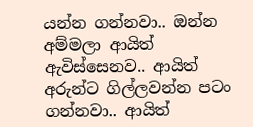යන්න ගන්නවා.. ඔන්න අම්මලා ආයිත් ඇවිස්සෙනව.. ආයිත් අරුන්ට ගිල්ලවන්න පටං ගන්නවා.. ආයිත්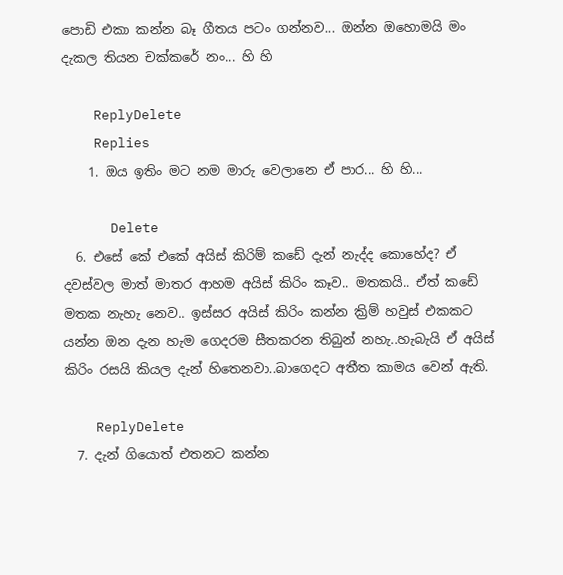පොඩි එකා කන්න බෑ ගීතය පටං ගන්නව... ඔන්න ඔහොමයි මං දැකල තියන චක්කරේ නං... හි හි

    ReplyDelete
    Replies
    1. ඔය ඉතිං මට නම මාරු වෙලානෙ ඒ පාර... හි හි...

      Delete
  6. එසේ කේ එකේ අයිස් කිරිම් කඩේ දැන් නැද්ද කොහේද? ඒ දවස්වල මාත් මාතර ආහම අයිස් කිරිං කෑව.. මතකයි.. ඒත් කඩේ මතක නැහැ නෙව.. ඉස්සර අයිස් කිරිං කන්න ක්‍රිම් හවුස් එකකට යන්න ඔන දැන හැම ගෙදරම සීතකරන තිබුන් නහැ..හැබැයි ඒ අයිස් කිරිං රසයි කියල දැන් හිතෙනවා..බාගෙදට අතීත කාමය වෙන් ඇති.

    ReplyDelete
  7. දැන් ගියොත් එතනට කන්න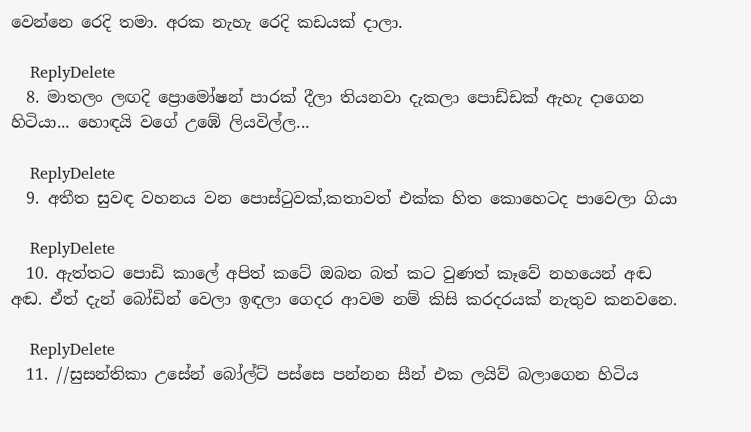වෙන්නෙ රෙදි තමා. අරක නැහැ රෙදි කඩයක් දාලා.

    ReplyDelete
  8. මාතලං ලඟදි ප්‍රොමෝෂන් පාරක් දීලා තියනවා දැකලා පොඩ්ඩක් ඇහැ දාගෙන හිටියා... හොඳයි වගේ උඹේ ලියවිල්ල...

    ReplyDelete
  9. අතීත සුවඳ වහනය වන පොස්ටුවක්,කතාවත් එක්ක හිත කොහෙටද පාවෙලා ගියා

    ReplyDelete
  10. ඇත්තට පොඩි කාලේ අපිත් කටේ ඔබන බත් කට වුණත් කෑවේ නහයෙන් අඬ අඬ. ඒත් දැන් බෝඩින් වෙලා ඉඳලා ගෙදර ආවම නම් කිසි කරදරයක් නැතුව කනවනෙ.

    ReplyDelete
  11. //සුසන්තිකා උසේන් බෝල්ට් පස්සෙ පන්නන සීන් එක ලයිව් බලාගෙන හිටිය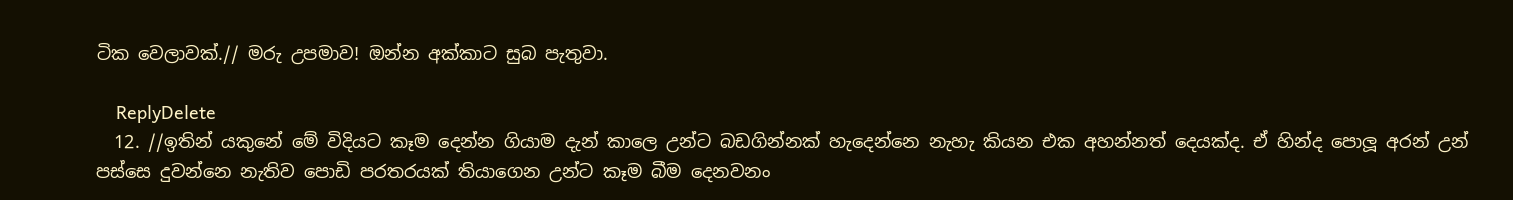ටික වෙලාවක්.// මරු උපමාව! ඔන්න අක්කාට සුබ පැතුවා.

    ReplyDelete
  12. //ඉතින් යකුනේ මේ විදියට කෑම දෙන්න ගියාම දැන් කාලෙ උන්ට බඩගින්නක් හැදෙන්නෙ නැහැ කියන එක අහන්නත් දෙයක්ද. ඒ හින්ද පොලූ අරන් උන් පස්සෙ දුවන්නෙ නැතිව පොඩි පරතරයක් තියාගෙන උන්ට කෑම බීම දෙනවනං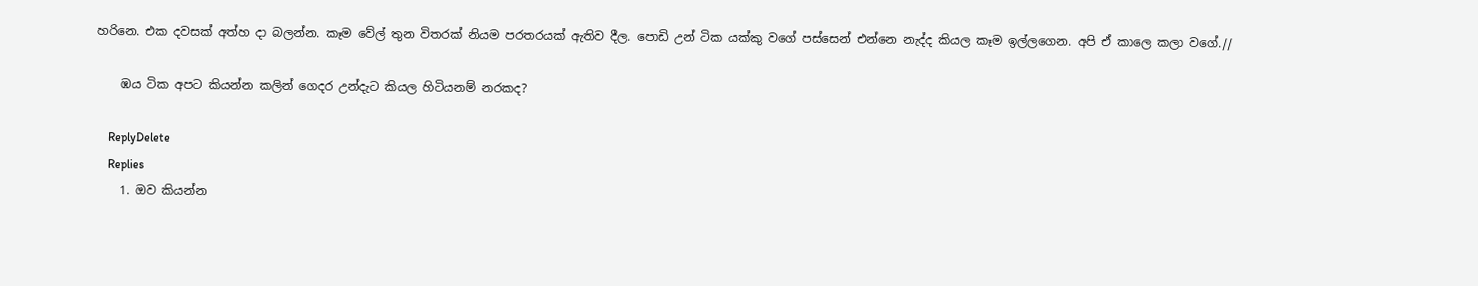හරිනෙ. එක දවසක් අත්හ දා බලන්න. කෑම වේල් තුන විතරක් නියම පරතරයක් ඇතිව දීල. පොඩි උන් ටික යක්කු වගේ පස්සෙන් එන්නෙ නැද්ද කියල කෑම ඉල්ලගෙන. අපි ඒ කාලෙ කලා වගේ.//

    ඹය ටික අපට කියන්න කලින් ගෙදර උන්දැට කියල හිටියනම් නරකද?

    ReplyDelete
    Replies
    1. ඔව කියන්න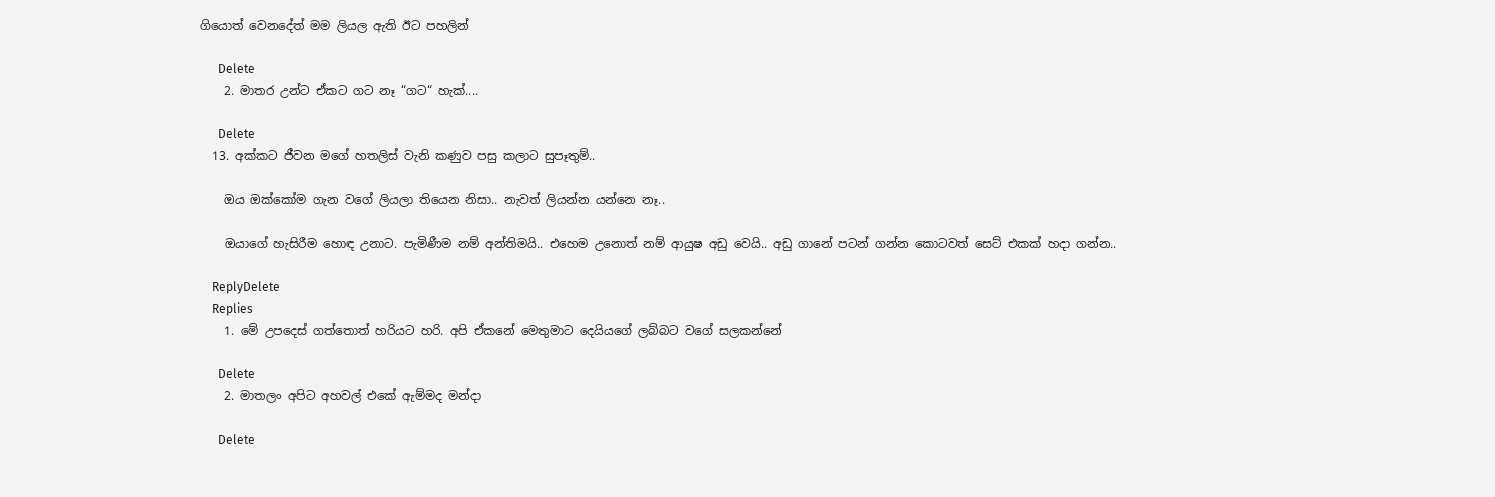ගියොත් වෙනදේත් මම ලියල ඇති ඊට පහලින්

      Delete
    2. මාතර උන්ට ඒකට ගට නෑ “ගට“ හැක්....

      Delete
  13. අක්කට ජීවන මගේ හතලිස් වැනි කණුව පසු කලාට සුපෑතුම්..

    ඔය ඔක්කෝම ගැන වගේ ලියලා තියෙන නිසා.. නැවත් ලියන්න යන්නෙ නෑ..

    ඔයාගේ හැසිරීම හොඳ උනාට. පැමිණීම නම් අන්තිමයි.. එහෙම උනොත් නම් ආයුෂ අඩු වෙයි.. අඩු ගානේ පටන් ගන්න කොටවත් සෙට් එකක් හදා ගන්න..

    ReplyDelete
    Replies
    1. මේ උපදෙස් ගත්තොත් හරියට හරි. අපි ඒකනේ මෙතුමාට දෙයියගේ ලබ්බට වගේ සලකන්නේ

      Delete
    2. මාතලං අපිට අහවල් එකේ ඇම්මද මන්දා

      Delete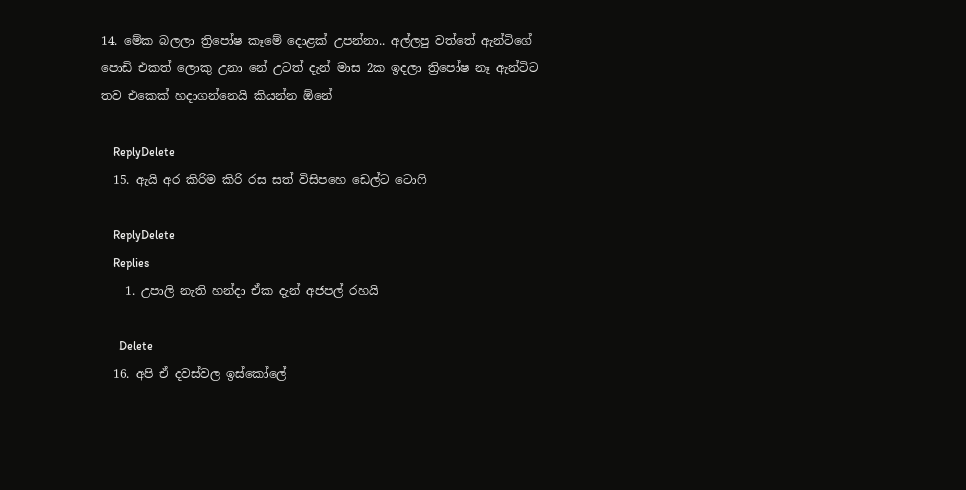14. මේක බලලා ත්‍රිපෝෂ කෑමේ දොළක් උපන්නා.. අල්ලපු වත්තේ ඇන්ටිගේ පොඩි එකත් ලොකු උනා නේ උටත් දැන් මාස 2ක ඉදලා ත්‍රිපෝෂ නෑ ඇන්ටිට තව එකෙක් හදාගන්නෙයි කියන්න ඕනේ

    ReplyDelete
  15. ඇයි අර කිරිම කිරි රස සත් විසිපහෙ ඩෙල්ට ටොෆි

    ReplyDelete
    Replies
    1. උපාලි නැති හන්දා ඒක දැන් අජපල් රහයි

      Delete
  16. අපි ඒ දවස්වල ඉස්කෝලේ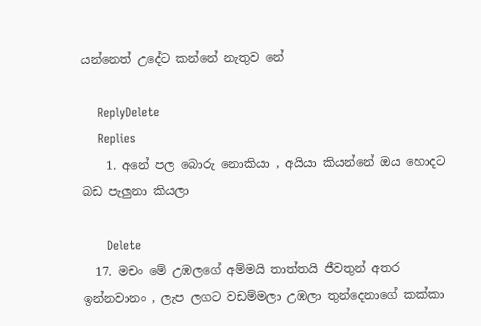යන්නෙත් උදේට කන්නේ නැතුව නේ

    ReplyDelete
    Replies
    1. අනේ පල බොරු නොකියා , අයියා කියන්නේ ඔය හොදට බඩ පැලුනා කියලා

      Delete
  17. මචං මේ උඹලගේ අම්මයි තාත්තයි ජීවතුන් අතර ඉන්නවානං , ලැප ලගට වඩම්මලා උඹලා තුන්දෙනාගේ කක්කා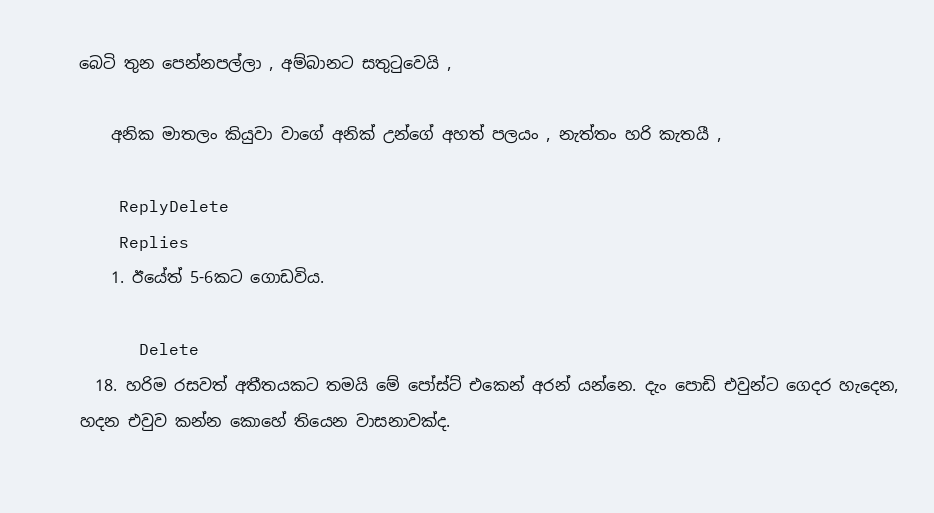බෙටි තුන පෙන්නපල්ලා , අම්බානට සතුටුවෙයි ,

    අනික මාතලං කියුවා වාගේ අනික් උන්ගේ අහත් පලයං , නැත්තං හරි කැතයී ,

    ReplyDelete
    Replies
    1. ඊයේත් 5-6කට ගොඩවිය.

      Delete
  18. හරිම රසවත් අතීතයකට තමයි මේ පෝස්ට් එකෙන් අරන් යන්නෙ. දැං පොඩි එවුන්ට ගෙදර හැදෙන, හදන එවුව කන්න කොහේ තියෙන වාසනාවක්ද.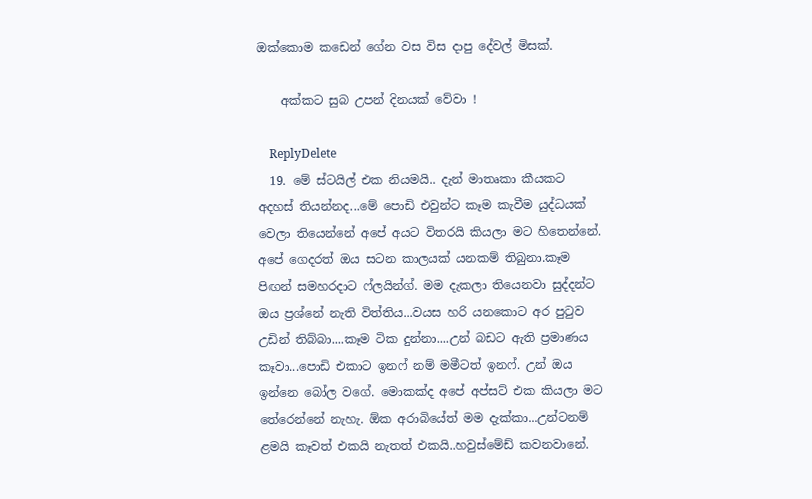ඔක්කොම කඩෙන් ගේන වස විස දාපු දේවල් මිසක්.

    අක්කට සුබ උපන් දිනයක් වේවා !

    ReplyDelete
  19. මේ ස්ටයිල් එක නියමයි.. දැන් මාතෘකා කීයකට අදහස් තියන්නද...මේ පොඩි එවුන්ට කෑම කැවීම යුද්ධයක් වෙලා තියෙන්නේ අපේ අයට විතරයි කියලා මට හිතෙන්නේ. අපේ ගෙදරත් ඔය සටන කාලයක් යනකම් තිබුනා.කෑම පිඟන් සමහරදාට ෆ්ලයින්ග්. මම දැකලා තියෙනවා සුද්දන්ට ඔය ප්‍රශ්නේ නැති විත්තිය...වයස හරි යනකොට අර පුටුව උඩින් තිබ්බා....කෑම ටික දුන්නා....උන් බඩට ඇති ප්‍රමාණය කෑවා...පොඩි එකාට ඉනෆ් නම් මමීටත් ඉනෆ්. උන් ඔය ඉන්නෙ බෝල වගේ. මොකක්ද අපේ අප්සට් එක කියලා මට තේරෙන්නේ නැහැ. ඕක අරාබියේත් මම දැක්කා...උන්ටනම් ළමයි කෑවත් එකයි නැතත් එකයි..හවුස්මේඩ් කවනවානේ.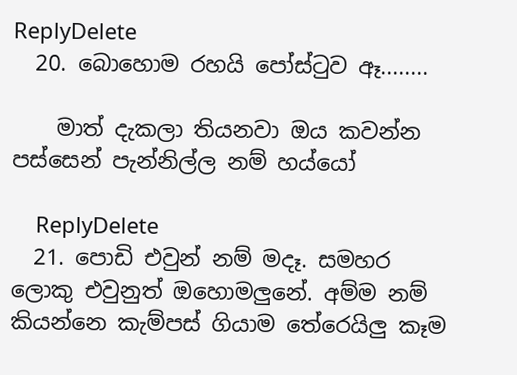ReplyDelete
  20. බොහොම රහයි පෝස්ටුව ඈ........

    මාත් දැකලා තියනවා ඔය කවන්න පස්සෙන් පැන්නිල්ල නම් හය්යෝ

    ReplyDelete
  21. පොඩි එවුන් නම් මදෑ. සමහර ලොකු එවුනුත් ඔහොමලුනේ. අම්ම නම් කියන්නෙ කැම්පස් ගියාම තේරෙයිලු කෑම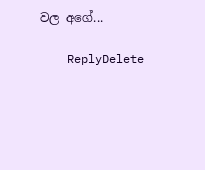වල අගේ...

    ReplyDelete